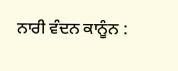ਨਾਰੀ ਵੰਦਨ ਕਾਨੂੰਨ :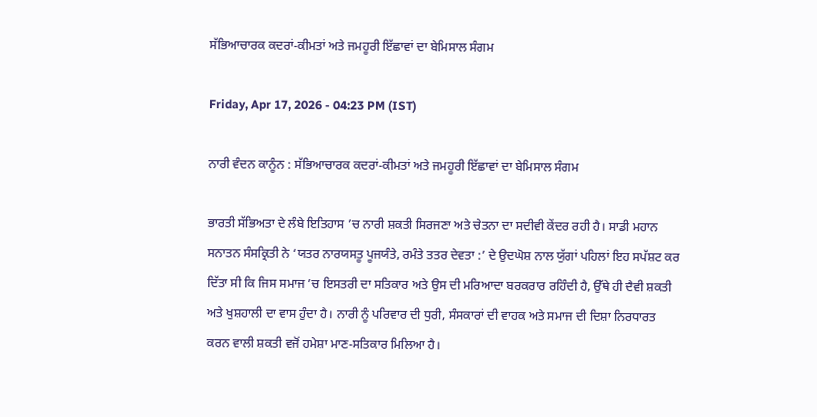ਸੱਭਿਆਚਾਰਕ ਕਦਰਾਂ-ਕੀਮਤਾਂ ਅਤੇ ਜਮਹੂਰੀ ਇੱਛਾਵਾਂ ਦਾ ਬੇਮਿਸਾਲ ਸੰਗਮ

Friday, Apr 17, 2026 - 04:23 PM (IST)

ਨਾਰੀ ਵੰਦਨ ਕਾਨੂੰਨ : ਸੱਭਿਆਚਾਰਕ ਕਦਰਾਂ-ਕੀਮਤਾਂ ਅਤੇ ਜਮਹੂਰੀ ਇੱਛਾਵਾਂ ਦਾ ਬੇਮਿਸਾਲ ਸੰਗਮ

ਭਾਰਤੀ ਸੱਭਿਅਤਾ ਦੇ ਲੰਬੇ ਇਤਿਹਾਸ ’ਚ ਨਾਰੀ ਸ਼ਕਤੀ ਸਿਰਜਣਾ ਅਤੇ ਚੇਤਨਾ ਦਾ ਸਦੀਵੀ ਕੇਂਦਰ ਰਹੀ ਹੈ। ਸਾਡੀ ਮਹਾਨ ਸਨਾਤਨ ਸੰਸਕ੍ਰਿਤੀ ਨੇ ‘ਯਤਰ ਨਾਰਯਸਤੂ ਪੂਜਯੰਤੇ, ਰਮੰਤੇ ਤਤਰ ਦੇਵਤਾ :’ ਦੇ ਉਦਘੋਸ਼ ਨਾਲ ਯੁੱਗਾਂ ਪਹਿਲਾਂ ਇਹ ਸਪੱਸ਼ਟ ਕਰ ਦਿੱਤਾ ਸੀ ਕਿ ਜਿਸ ਸਮਾਜ ’ਚ ਇਸਤਰੀ ਦਾ ਸਤਿਕਾਰ ਅਤੇ ਉਸ ਦੀ ਮਰਿਆਦਾ ਬਰਕਰਾਰ ਰਹਿੰਦੀ ਹੈ, ਉੱਥੇ ਹੀ ਦੈਵੀ ਸ਼ਕਤੀ ਅਤੇ ਖੁਸ਼ਹਾਲੀ ਦਾ ਵਾਸ ਹੁੰਦਾ ਹੈ। ਨਾਰੀ ਨੂੰ ਪਰਿਵਾਰ ਦੀ ਧੁਰੀ, ਸੰਸਕਾਰਾਂ ਦੀ ਵਾਹਕ ਅਤੇ ਸਮਾਜ ਦੀ ਦਿਸ਼ਾ ਨਿਰਧਾਰਤ ਕਰਨ ਵਾਲੀ ਸ਼ਕਤੀ ਵਜੋਂ ਹਮੇਸ਼ਾ ਮਾਣ-ਸਤਿਕਾਰ ਮਿਲਿਆ ਹੈ।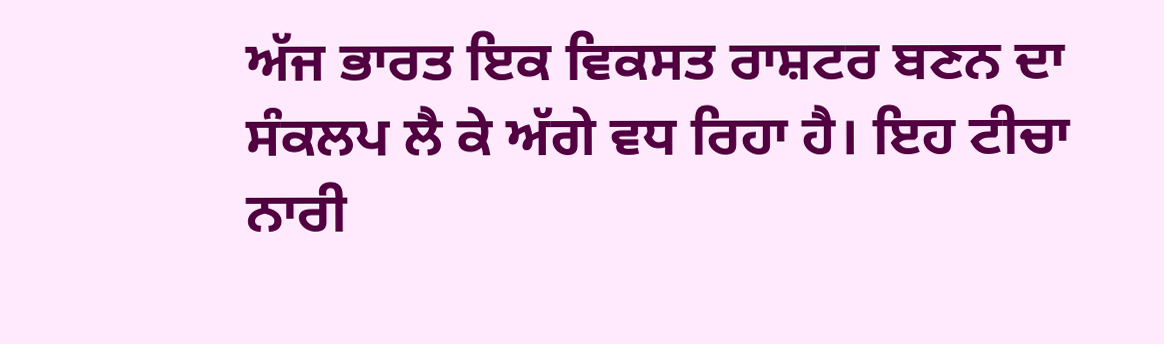ਅੱਜ ਭਾਰਤ ਇਕ ਵਿਕਸਤ ਰਾਸ਼ਟਰ ਬਣਨ ਦਾ ਸੰਕਲਪ ਲੈ ਕੇ ਅੱਗੇ ਵਧ ਰਿਹਾ ਹੈ। ਇਹ ਟੀਚਾ ਨਾਰੀ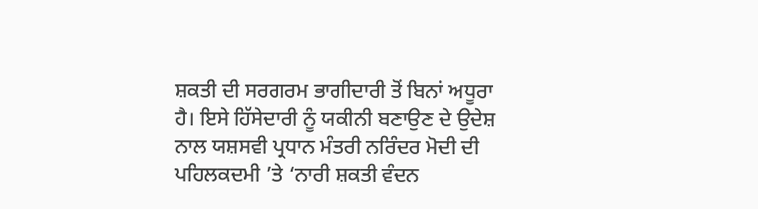ਸ਼ਕਤੀ ਦੀ ਸਰਗਰਮ ਭਾਗੀਦਾਰੀ ਤੋਂ ਬਿਨਾਂ ਅਧੂਰਾ ਹੈ। ਇਸੇ ਹਿੱਸੇਦਾਰੀ ਨੂੰ ਯਕੀਨੀ ਬਣਾਉਣ ਦੇ ਉਦੇਸ਼ ਨਾਲ ਯਸ਼ਸਵੀ ਪ੍ਰਧਾਨ ਮੰਤਰੀ ਨਰਿੰਦਰ ਮੋਦੀ ਦੀ ਪਹਿਲਕਦਮੀ ’ਤੇ ‘ਨਾਰੀ ਸ਼ਕਤੀ ਵੰਦਨ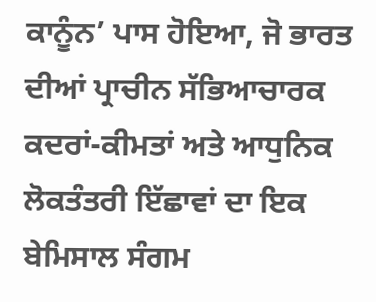ਕਾਨੂੰਨ’ ਪਾਸ ਹੋਇਆ, ਜੋ ਭਾਰਤ ਦੀਆਂ ਪ੍ਰਾਚੀਨ ਸੱਭਿਆਚਾਰਕ ਕਦਰਾਂ-ਕੀਮਤਾਂ ਅਤੇ ਆਧੁਨਿਕ ਲੋਕਤੰਤਰੀ ਇੱਛਾਵਾਂ ਦਾ ਇਕ ਬੇਮਿਸਾਲ ਸੰਗਮ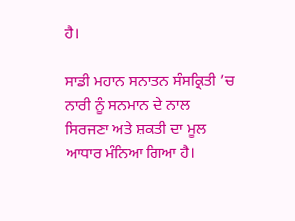ਹੈ।

ਸਾਡੀ ਮਹਾਨ ਸਨਾਤਨ ਸੰਸਕ੍ਰਿਤੀ ’ਚ ਨਾਰੀ ਨੂੰ ਸਨਮਾਨ ਦੇ ਨਾਲ ਸਿਰਜਣਾ ਅਤੇ ਸ਼ਕਤੀ ਦਾ ਮੂਲ ਆਧਾਰ ਮੰਨਿਆ ਗਿਆ ਹੈ।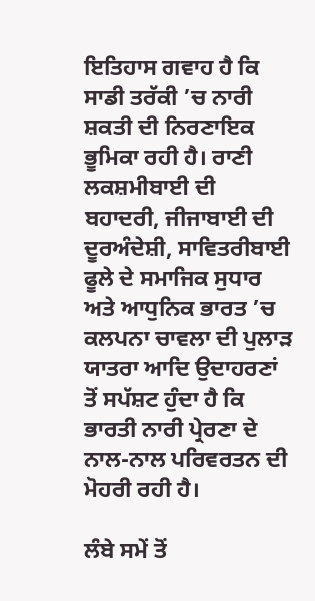ਇਤਿਹਾਸ ਗਵਾਹ ਹੈ ਕਿ ਸਾਡੀ ਤਰੱਕੀ ’ਚ ਨਾਰੀ ਸ਼ਕਤੀ ਦੀ ਨਿਰਣਾਇਕ ਭੂਮਿਕਾ ਰਹੀ ਹੈ। ਰਾਣੀ ਲਕਸ਼ਮੀਬਾਈ ਦੀ ਬਹਾਦਰੀ, ਜੀਜਾਬਾਈ ਦੀ ਦੂਰਅੰਦੇਸ਼ੀ, ਸਾਵਿਤਰੀਬਾਈ ਫੂਲੇ ਦੇ ਸਮਾਜਿਕ ਸੁਧਾਰ ਅਤੇ ਆਧੁਨਿਕ ਭਾਰਤ ’ਚ ਕਲਪਨਾ ਚਾਵਲਾ ਦੀ ਪੁਲਾੜ ਯਾਤਰਾ ਆਦਿ ਉਦਾਹਰਣਾਂ ਤੋਂ ਸਪੱਸ਼ਟ ਹੁੰਦਾ ਹੈ ਕਿ ਭਾਰਤੀ ਨਾਰੀ ਪ੍ਰੇਰਣਾ ਦੇ ਨਾਲ-ਨਾਲ ਪਰਿਵਰਤਨ ਦੀ ਮੋਹਰੀ ਰਹੀ ਹੈ।

ਲੰਬੇ ਸਮੇਂ ਤੋਂ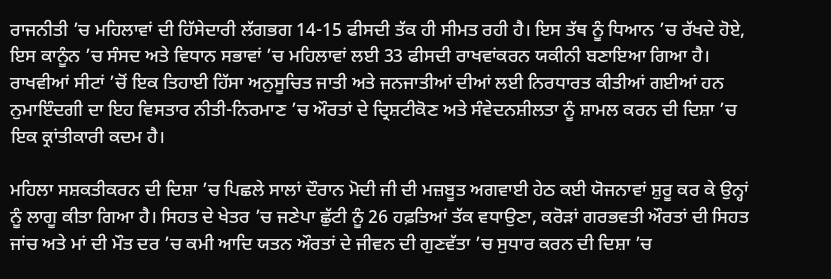ਰਾਜਨੀਤੀ ’ਚ ਮਹਿਲਾਵਾਂ ਦੀ ਹਿੱਸੇਦਾਰੀ ਲੱਗਭਗ 14-15 ਫੀਸਦੀ ਤੱਕ ਹੀ ਸੀਮਤ ਰਹੀ ਹੈ। ਇਸ ਤੱਥ ਨੂੰ ਧਿਆਨ ’ਚ ਰੱਖਦੇ ਹੋਏ, ਇਸ ਕਾਨੂੰਨ ’ਚ ਸੰਸਦ ਅਤੇ ਵਿਧਾਨ ਸਭਾਵਾਂ ’ਚ ਮਹਿਲਾਵਾਂ ਲਈ 33 ਫੀਸਦੀ ਰਾਖਵਾਂਕਰਨ ਯਕੀਨੀ ਬਣਾਇਆ ਗਿਆ ਹੈ। ਰਾਖਵੀਆਂ ਸੀਟਾਂ ’ਚੋਂ ਇਕ ਤਿਹਾਈ ਹਿੱਸਾ ਅਨੁਸੂਚਿਤ ਜਾਤੀ ਅਤੇ ਜਨਜਾਤੀਆਂ ਦੀਆਂ ਲਈ ਨਿਰਧਾਰਤ ਕੀਤੀਆਂ ਗਈਆਂ ਹਨ ਨੁਮਾਇੰਦਗੀ ਦਾ ਇਹ ਵਿਸਤਾਰ ਨੀਤੀ-ਨਿਰਮਾਣ ’ਚ ਔਰਤਾਂ ਦੇ ਦ੍ਰਿਸ਼ਟੀਕੋਣ ਅਤੇ ਸੰਵੇਦਨਸ਼ੀਲਤਾ ਨੂੰ ਸ਼ਾਮਲ ਕਰਨ ਦੀ ਦਿਸ਼ਾ ’ਚ ਇਕ ਕ੍ਰਾਂਤੀਕਾਰੀ ਕਦਮ ਹੈ।

ਮਹਿਲਾ ਸਸ਼ਕਤੀਕਰਨ ਦੀ ਦਿਸ਼ਾ ’ਚ ਪਿਛਲੇ ਸਾਲਾਂ ਦੌਰਾਨ ਮੋਦੀ ਜੀ ਦੀ ਮਜ਼ਬੂਤ ਅਗਵਾਈ ਹੇਠ ਕਈ ਯੋਜਨਾਵਾਂ ਸ਼ੁਰੂ ਕਰ ਕੇ ਉਨ੍ਹਾਂ ਨੂੰ ਲਾਗੂ ਕੀਤਾ ਗਿਆ ਹੈ। ਸਿਹਤ ਦੇ ਖੇਤਰ ’ਚ ਜਣੇਪਾ ਛੁੱਟੀ ਨੂੰ 26 ਹਫ਼ਤਿਆਂ ਤੱਕ ਵਧਾਉਣਾ, ਕਰੋੜਾਂ ਗਰਭਵਤੀ ਔਰਤਾਂ ਦੀ ਸਿਹਤ ਜਾਂਚ ਅਤੇ ਮਾਂ ਦੀ ਮੌਤ ਦਰ ’ਚ ਕਮੀ ਆਦਿ ਯਤਨ ਔਰਤਾਂ ਦੇ ਜੀਵਨ ਦੀ ਗੁਣਵੱਤਾ ’ਚ ਸੁਧਾਰ ਕਰਨ ਦੀ ਦਿਸ਼ਾ ’ਚ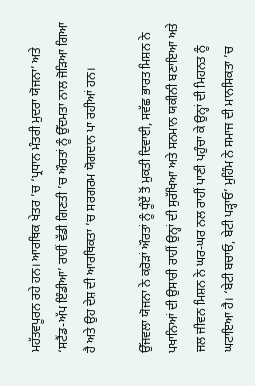ਮਹੱਤਵਪੂਰਨ ਰਹੇ ਹਨ। ਆਰਥਿਕ ਖੇਤਰ ’ਚ ‘ਪ੍ਰਧਾਨ ਮੰਤਰੀ ਮੁਦਰਾ ਯੋਜਨਾ’ ਅਤੇ ‘ਸਟੈਂਡ-ਅੱਪ ਇੰਡੀਆ’ ਰਾਹੀਂ ਵੱਡੀ ਗਿਣਤੀ ’ਚ ਔਰਤਾਂ ਨੂੰ ਉੱਦਮਤਾ ਨਾਲ ਜੋੜਿਆ ਗਿਆ ਹੈ ਅਤੇ ਉਹ ਦੇਸ਼ ਦੀ ਆਰਥਿਕਤਾ ’ਚ ਸਰਗਰਮ ਯੋਗਦਾਨ ਪਾ ਰਹੀਆਂ ਹਨ।

ਉੱਜਵਲਾ ਯੋਜਨਾ ਨੇ ਕਰੋੜਾਂ ਔਰਤਾਂ ਨੂੰ ਧੂੰਏਂ ਤੋਂ ਮੁਕਤੀ ਦਿਵਾਈ, ਸਵੱਛ ਭਾਰਤ ਮਿਸ਼ਨ ਨੇ ਪਖਾਨਿਆਂ ਦੀ ਉਸਾਰੀ ਰਾਹੀਂ ਉਨ੍ਹਾਂ ਦੀ ਸੁਰੱਖਿਆ ਅਤੇ ਸਨਮਾਨ ਯਕੀਨੀ ਬਣਾਇਆ ਅਤੇ ਜਲ ਜੀਵਨ ਮਿਸ਼ਨ ਨੇ ਘਰ-ਘਰ ਨਲ ਰਾਹੀਂ ਪਾਣੀ ਪਹੁੰਚਾ ਕੇ ਉਨ੍ਹਾਂ ਦੀ ਮਿਹਨਤ ਨੂੰ ਘਟਾਇਆ ਹੈ। ‘ਬੇਟੀ ਬਚਾਓ, ਬੇਟੀ ਪੜ੍ਹਾਓ’ ਮੁਹਿੰਮ ਨੇ ਸਮਾਜ ਦੀ ਮਾਨਸਿਕਤਾ ’ਚ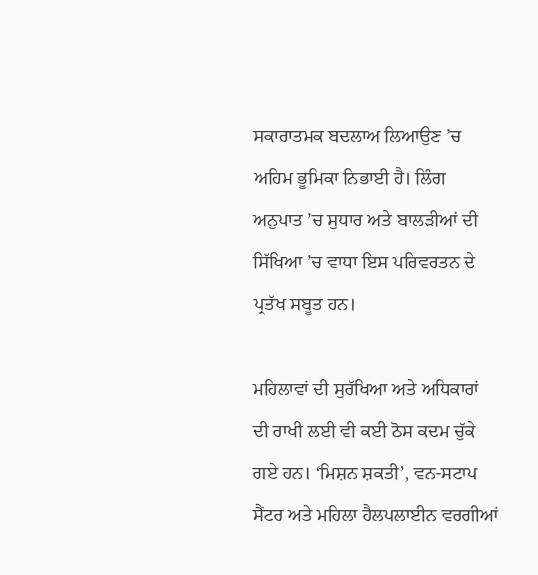ਸਕਾਰਾਤਮਕ ਬਦਲਾਅ ਲਿਆਉਣ ’ਚ ਅਹਿਮ ਭੂਮਿਕਾ ਨਿਭਾਈ ਹੈ। ਲਿੰਗ ਅਨੁਪਾਤ ’ਚ ਸੁਧਾਰ ਅਤੇ ਬਾਲੜੀਆਂ ਦੀ ਸਿੱਖਿਆ ’ਚ ਵਾਧਾ ਇਸ ਪਰਿਵਰਤਨ ਦੇ ਪ੍ਰਤੱਖ ਸਬੂਤ ਹਨ।

ਮਹਿਲਾਵਾਂ ਦੀ ਸੁਰੱਖਿਆ ਅਤੇ ਅਧਿਕਾਰਾਂ ਦੀ ਰਾਖੀ ਲਈ ਵੀ ਕਈ ਠੋਸ ਕਦਮ ਚੁੱਕੇ ਗਏ ਹਨ। ‘ਮਿਸ਼ਨ ਸ਼ਕਤੀ’, ਵਨ-ਸਟਾਪ ਸੈਂਟਰ ਅਤੇ ਮਹਿਲਾ ਹੈਲਪਲਾਈਨ ਵਰਗੀਆਂ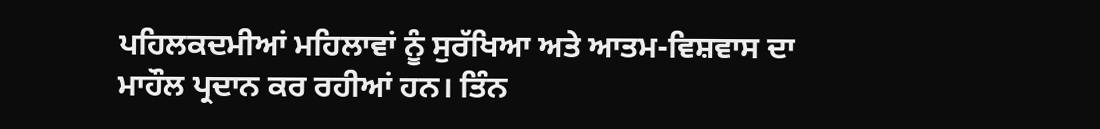ਪਹਿਲਕਦਮੀਆਂ ਮਹਿਲਾਵਾਂ ਨੂੰ ਸੁਰੱਖਿਆ ਅਤੇ ਆਤਮ-ਵਿਸ਼ਵਾਸ ਦਾ ਮਾਹੌਲ ਪ੍ਰਦਾਨ ਕਰ ਰਹੀਆਂ ਹਨ। ਤਿੰਨ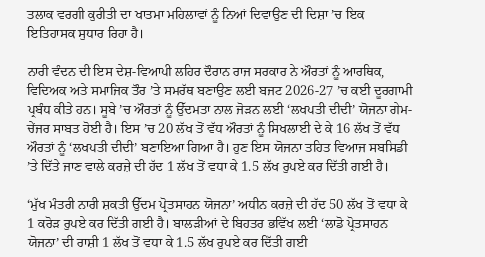ਤਲਾਕ ਵਰਗੀ ਕੁਰੀਤੀ ਦਾ ਖਾਤਮਾ ਮਹਿਲਾਵਾਂ ਨੂੰ ਨਿਆਂ ਦਿਵਾਉਣ ਦੀ ਦਿਸ਼ਾ ’ਚ ਇਕ ਇਤਿਹਾਸਕ ਸੁਧਾਰ ਰਿਹਾ ਹੈ।

ਨਾਰੀ ਵੰਦਨ ਦੀ ਇਸ ਦੇਸ਼-ਵਿਆਪੀ ਲਹਿਰ ਦੌਰਾਨ ਰਾਜ ਸਰਕਾਰ ਨੇ ਔਰਤਾਂ ਨੂੰ ਆਰਥਿਕ, ਵਿਦਿਅਕ ਅਤੇ ਸਮਾਜਿਕ ਤੌਰ ’ਤੇ ਸਮਰੱਥ ਬਣਾਉਣ ਲਈ ਬਜਟ 2026-27 ’ਚ ਕਈ ਦੂਰਗਾਮੀ ਪ੍ਰਬੰਧ ਕੀਤੇ ਹਨ। ਸੂਬੇ ’ਚ ਔਰਤਾਂ ਨੂੰ ਉੱਦਮਤਾ ਨਾਲ ਜੋੜਨ ਲਈ ‘ਲਖਪਤੀ ਦੀਦੀ’ ਯੋਜਨਾ ਗੇਮ-ਚੇਂਜਰ ਸਾਬਤ ਹੋਈ ਹੈ। ਇਸ ’ਚ 20 ਲੱਖ ਤੋਂ ਵੱਧ ਔਰਤਾਂ ਨੂੰ ਸਿਖਲਾਈ ਦੇ ਕੇ 16 ਲੱਖ ਤੋਂ ਵੱਧ ਔਰਤਾਂ ਨੂੰ ‘ਲਖਪਤੀ ਦੀਦੀ’ ਬਣਾਇਆ ਗਿਆ ਹੈ। ਹੁਣ ਇਸ ਯੋਜਨਾ ਤਹਿਤ ਵਿਆਜ ਸਬਸਿਡੀ ’ਤੇ ਦਿੱਤੇ ਜਾਣ ਵਾਲੇ ਕਰਜ਼ੇ ਦੀ ਹੱਦ 1 ਲੱਖ ਤੋਂ ਵਧਾ ਕੇ 1.5 ਲੱਖ ਰੁਪਏ ਕਰ ਦਿੱਤੀ ਗਈ ਹੈ।

‘ਮੁੱਖ ਮੰਤਰੀ ਨਾਰੀ ਸ਼ਕਤੀ ਉੱਦਮ ਪ੍ਰੋਤਸਾਹਨ ਯੋਜਨਾ’ ਅਧੀਨ ਕਰਜ਼ੇ ਦੀ ਹੱਦ 50 ਲੱਖ ਤੋਂ ਵਧਾ ਕੇ 1 ਕਰੋੜ ਰੁਪਏ ਕਰ ਦਿੱਤੀ ਗਈ ਹੈ। ਬਾਲੜੀਆਂ ਦੇ ਬਿਹਤਰ ਭਵਿੱਖ ਲਈ ‘ਲਾਡੋ ਪ੍ਰੋਤਸਾਹਨ ਯੋਜਨਾ’ ਦੀ ਰਾਸ਼ੀ 1 ਲੱਖ ਤੋਂ ਵਧਾ ਕੇ 1.5 ਲੱਖ ਰੁਪਏ ਕਰ ਦਿੱਤੀ ਗਈ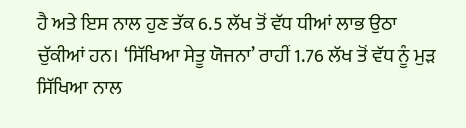ਹੈ ਅਤੇ ਇਸ ਨਾਲ ਹੁਣ ਤੱਕ 6.5 ਲੱਖ ਤੋਂ ਵੱਧ ਧੀਆਂ ਲਾਭ ਉਠਾ ਚੁੱਕੀਆਂ ਹਨ। ‘ਸਿੱਖਿਆ ਸੇਤੂ ਯੋਜਨਾ’ ਰਾਹੀਂ 1.76 ਲੱਖ ਤੋਂ ਵੱਧ ਨੂੰ ਮੁੜ ਸਿੱਖਿਆ ਨਾਲ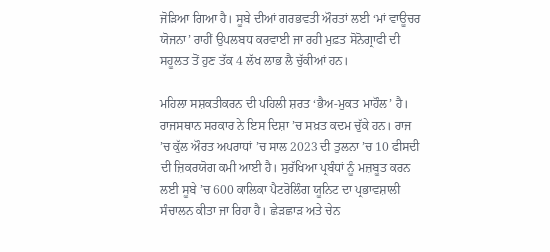ਜੋੜਿਆ ਗਿਆ ਹੈ। ਸੂਬੇ ਦੀਆਂ ਗਰਭਵਤੀ ਔਰਤਾਂ ਲਈ ‘ਮਾਂ ਵਾਊਚਰ ਯੋਜਨਾ’ ਰਾਹੀਂ ਉਪਲਬਧ ਕਰਵਾਈ ਜਾ ਰਹੀ ਮੁਫ਼ਤ ਸੋਨੋਗ੍ਰਾਫੀ ਦੀ ਸਹੂਲਤ ਤੋਂ ਹੁਣ ਤੱਕ 4 ਲੱਖ ਲਾਭ ਲੈ ਚੁੱਕੀਆਂ ਹਨ।

ਮਹਿਲਾ ਸਸ਼ਕਤੀਕਰਨ ਦੀ ਪਹਿਲੀ ਸ਼ਰਤ ‘ਭੈਅ-ਮੁਕਤ ਮਾਹੌਲ’ ਹੈ। ਰਾਜਸਥਾਨ ਸਰਕਾਰ ਨੇ ਇਸ ਦਿਸ਼ਾ ’ਚ ਸਖ਼ਤ ਕਦਮ ਚੁੱਕੇ ਹਨ। ਰਾਜ ’ਚ ਕੁੱਲ ਔਰਤ ਅਪਰਾਧਾਂ ’ਚ ਸਾਲ 2023 ਦੀ ਤੁਲਨਾ ’ਚ 10 ਫੀਸਦੀ ਦੀ ਜ਼ਿਕਰਯੋਗ ਕਮੀ ਆਈ ਹੈ। ਸੁਰੱਖਿਆ ਪ੍ਰਬੰਧਾਂ ਨੂੰ ਮਜ਼ਬੂਤ ਕਰਨ ਲਈ ਸੂਬੇ ’ਚ 600 ਕਾਲਿਕਾ ਪੈਟਰੋਲਿੰਗ ਯੂਨਿਟ ਦਾ ਪ੍ਰਭਾਵਸ਼ਾਲੀ ਸੰਚਾਲਨ ਕੀਤਾ ਜਾ ਰਿਹਾ ਹੈ। ਛੇੜਛਾੜ ਅਤੇ ਚੇਨ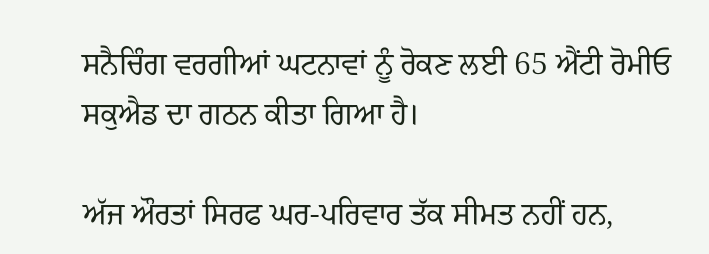ਸਨੈਚਿੰਗ ਵਰਗੀਆਂ ਘਟਨਾਵਾਂ ਨੂੰ ਰੋਕਣ ਲਈ 65 ਐਂਟੀ ਰੋਮੀਓ ਸਕੁਐਡ ਦਾ ਗਠਨ ਕੀਤਾ ਗਿਆ ਹੈ।

ਅੱਜ ਔਰਤਾਂ ਸਿਰਫ ਘਰ-ਪਰਿਵਾਰ ਤੱਕ ਸੀਮਤ ਨਹੀਂ ਹਨ,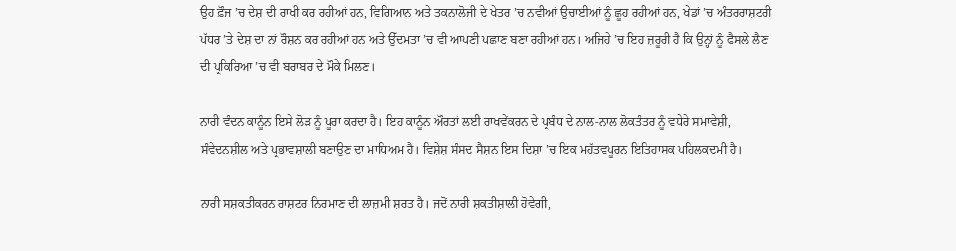ਉਹ ਫ਼ੌਜ ’ਚ ਦੇਸ਼ ਦੀ ਰਾਖੀ ਕਰ ਰਹੀਆਂ ਹਨ, ਵਿਗਿਆਨ ਅਤੇ ਤਕਨਾਲੋਜੀ ਦੇ ਖੇਤਰ ’ਚ ਨਵੀਆਂ ਉਚਾਈਆਂ ਨੂੰ ਛੂਹ ਰਹੀਆਂ ਹਨ, ਖੇਡਾਂ ’ਚ ਅੰਤਰਰਾਸ਼ਟਰੀ ਪੱਧਰ ’ਤੇ ਦੇਸ਼ ਦਾ ਨਾਂ ਰੌਸ਼ਨ ਕਰ ਰਹੀਆਂ ਹਨ ਅਤੇ ਉੱਦਮਤਾ ’ਚ ਵੀ ਆਪਣੀ ਪਛਾਣ ਬਣਾ ਰਹੀਆਂ ਹਨ। ਅਜਿਹੇ ’ਚ ਇਹ ਜ਼ਰੂਰੀ ਹੈ ਕਿ ਉਨ੍ਹਾਂ ਨੂੰ ਫੈਸਲੇ ਲੈਣ ਦੀ ਪ੍ਰਕਿਰਿਆ ’ਚ ਵੀ ਬਰਾਬਰ ਦੇ ਮੌਕੇ ਮਿਲਣ।

ਨਾਰੀ ਵੰਦਨ ਕਾਨੂੰਨ ਇਸੇ ਲੋੜ ਨੂੰ ਪੂਰਾ ਕਰਦਾ ਹੈ। ਇਹ ਕਾਨੂੰਨ ਔਰਤਾਂ ਲਈ ਰਾਖਵੇਂਕਰਨ ਦੇ ਪ੍ਰਬੰਧ ਦੇ ਨਾਲ-ਨਾਲ ਲੋਕਤੰਤਰ ਨੂੰ ਵਧੇਰੇ ਸਮਾਵੇਸ਼ੀ, ਸੰਵੇਦਨਸ਼ੀਲ ਅਤੇ ਪ੍ਰਭਾਵਸ਼ਾਲੀ ਬਣਾਉਣ ਦਾ ਮਾਧਿਅਮ ਹੈ। ਵਿਸ਼ੇਸ਼ ਸੰਸਦ ਸੈਸ਼ਨ ਇਸ ਦਿਸ਼ਾ ’ਚ ਇਕ ਮਹੱਤਵਪੂਰਨ ਇਤਿਹਾਸਕ ਪਹਿਲਕਦਮੀ ਹੈ।

ਨਾਰੀ ਸਸ਼ਕਤੀਕਰਨ ਰਾਸ਼ਟਰ ਨਿਰਮਾਣ ਦੀ ਲਾਜ਼ਮੀ ਸ਼ਰਤ ਹੈ। ਜਦੋਂ ਨਾਰੀ ਸ਼ਕਤੀਸ਼ਾਲੀ ਹੋਵੇਗੀ,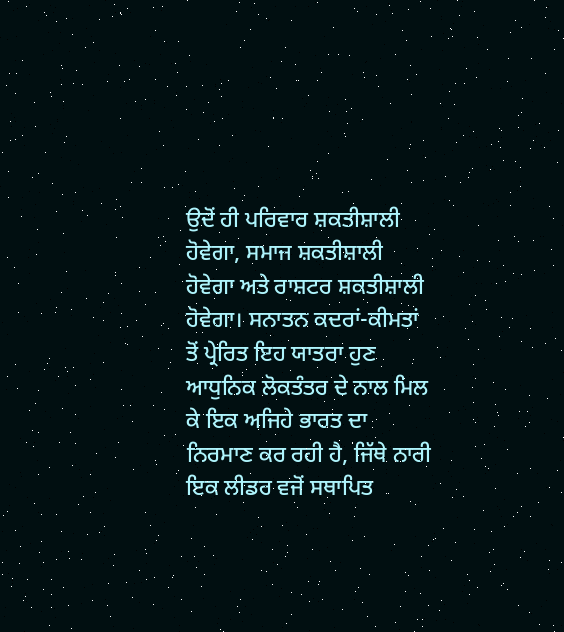ਉਦੋਂ ਹੀ ਪਰਿਵਾਰ ਸ਼ਕਤੀਸ਼ਾਲੀ ਹੋਵੇਗਾ, ਸਮਾਜ ਸ਼ਕਤੀਸ਼ਾਲੀ ਹੋਵੇਗਾ ਅਤੇ ਰਾਸ਼ਟਰ ਸ਼ਕਤੀਸ਼ਾਲੀ ਹੋਵੇਗਾ। ਸਨਾਤਨ ਕਦਰਾਂ-ਕੀਮਤਾਂ ਤੋਂ ਪ੍ਰੇਰਿਤ ਇਹ ਯਾਤਰਾ ਹੁਣ ਆਧੁਨਿਕ ਲੋਕਤੰਤਰ ਦੇ ਨਾਲ ਮਿਲ ਕੇ ਇਕ ਅਜਿਹੇ ਭਾਰਤ ਦਾ ਨਿਰਮਾਣ ਕਰ ਰਹੀ ਹੈ, ਜਿੱਥੇ ਨਾਰੀ ਇਕ ਲੀਡਰ ਵਜੋਂ ਸਥਾਪਿਤ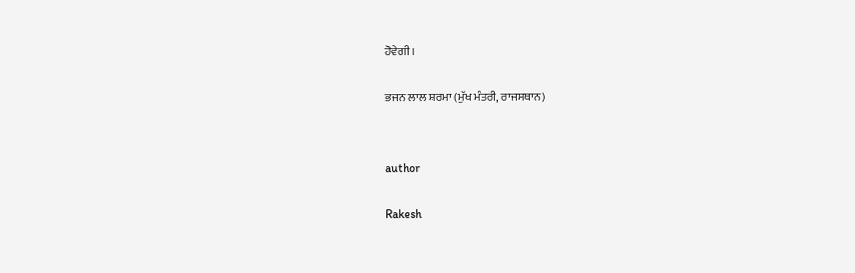ਹੋਵੇਗੀ।

ਭਜਨ ਲਾਲ ਸ਼ਰਮਾ (ਮੁੱਖ ਮੰਤਰੀ, ਰਾਜਸਥਾਨ)


author

Rakesh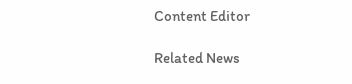Content Editor

Related News